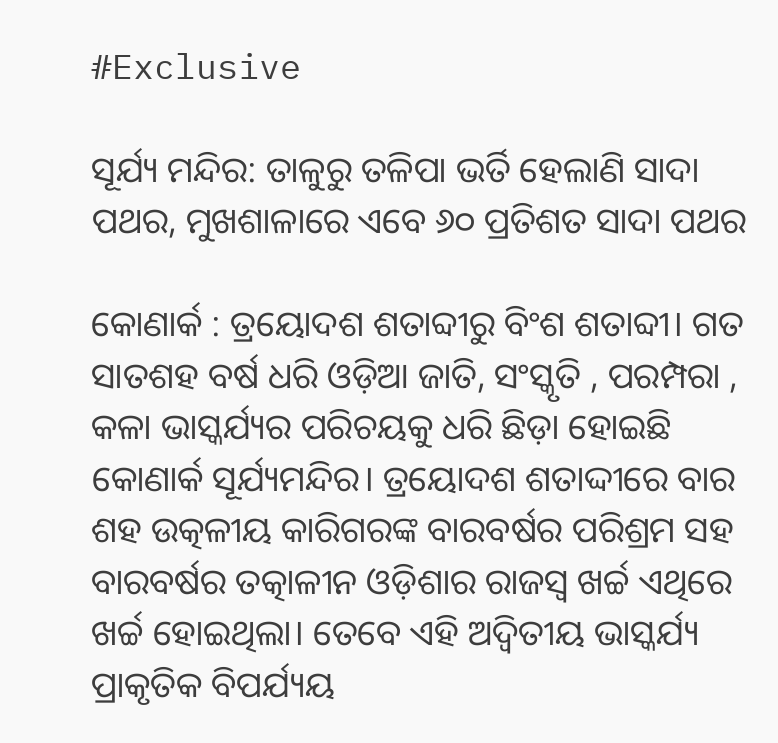#Exclusive

ସୂର୍ଯ୍ୟ ମନ୍ଦିର: ତାଳୁରୁ ତଳିପା ଭର୍ତି ହେଲାଣି ସାଦା ପଥର, ମୁଖଶାଳାରେ ଏବେ ୬୦ ପ୍ରତିଶତ ସାଦା ପଥର

କୋଣାର୍କ : ତ୍ରୟୋଦଶ ଶତାବ୍ଦୀରୁ ବିଂଶ ଶତାବ୍ଦୀ। ଗତ ସାତଶହ ବର୍ଷ ଧରି ଓଡ଼ିଆ ଜାତି, ସଂସ୍କୃତି , ପରମ୍ପରା , କଳା ଭାସ୍କର୍ଯ୍ୟର ପରିଚୟକୁ ଧରି ଛିଡ଼ା ହୋଇଛି କୋଣାର୍କ ସୂର୍ଯ୍ୟମନ୍ଦିର। ତ୍ରୟୋଦଶ ଶତାଦ୍ଦୀରେ ବାର ଶହ ଉତ୍କଳୀୟ କାରିଗରଙ୍କ ବାରବର୍ଷର ପରିଶ୍ରମ ସହ ବାରବର୍ଷର ତତ୍କାଳୀନ ଓଡ଼ିଶାର ରାଜସ୍ବ ଖର୍ଚ୍ଚ ଏଥିରେ ଖର୍ଚ୍ଚ ହୋଇଥିଲା। ତେବେ ଏହି ଅଦ୍ବିତୀୟ ଭାସ୍କର୍ଯ୍ୟ ପ୍ରାକୃତିକ ବିପର୍ଯ୍ୟୟ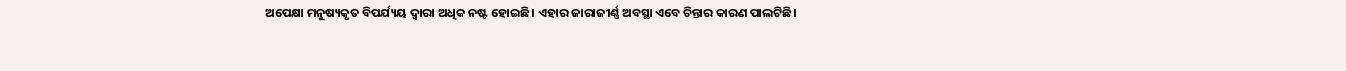ଅପେକ୍ଷା ମନୁଷ୍ୟକୃତ ବିପର୍ଯ୍ୟୟ ଦ୍ବାରା ଅଧିକ ନଷ୍ଟ ହୋଇଛି। ଏହାର ଜାରାଜୀର୍ଣ୍ଣ ଅବସ୍ଥା ଏବେ ଚିନ୍ତାର କାରଣ ପାଲଟିଛି।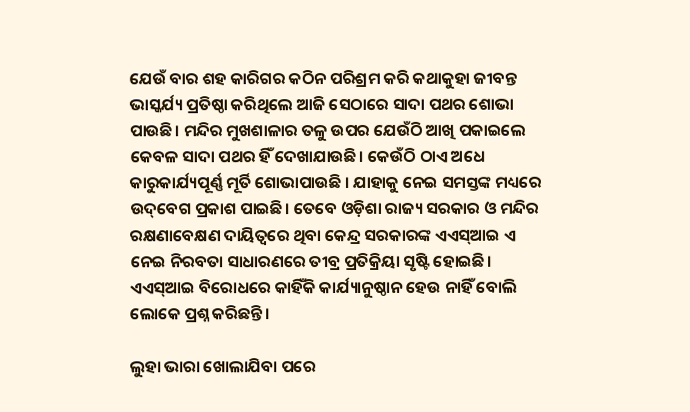ଯେଉଁ ବାର ଶହ କାରିଗର କଠିନ ପରିଶ୍ରମ କରି କଥାକୁହା ଜୀବନ୍ତ ଭାସ୍କର୍ଯ୍ୟ ପ୍ରତିଷ୍ଠା କରିଥିଲେ ଆଜି ସେଠାରେ ସାଦା ପଥର ଶୋଭା ପାଉଛି। ମନ୍ଦିର ମୁଖଶାଳାର ତଳୁ ଉପର ଯେଉଁଠି ଆଖି ପକାଇଲେ କେବଳ ସାଦା ପଥର ହିଁ ଦେଖାଯାଉଛି। କେଉଁଠି ଠାଏ ଅଧେ କାରୁକାର୍ଯ୍ୟପୂର୍ଣ୍ଣ ମୂର୍ତି ଶୋଭାପାଉଛି । ଯାହାକୁ ନେଇ ସମସ୍ତଙ୍କ ମଧ୍ୟରେ ଉଦ୍‌ବେଗ ପ୍ରକାଶ ପାଇଛି। ତେବେ ଓଡ଼ିଶା ରାଜ୍ୟ ସରକାର ଓ ମନ୍ଦିର ରକ୍ଷଣାବେକ୍ଷଣ ଦାୟିତ୍ବରେ ଥିବା କେନ୍ଦ୍ର ସରକାରଙ୍କ ଏଏସ୍‌ଆଇ ଏ ନେଇ ନିରବତା ସାଧାରଣରେ ତୀବ୍ର ପ୍ରତିକ୍ରିୟା ସୃଷ୍ଟି ହୋଇଛି। ଏଏସ୍‌ଆଇ ବିରୋଧରେ କାହିଁକି କାର୍ଯ୍ୟାନୁଷ୍ଠାନ ହେଉ ନାହିଁ ବୋଲି ଲୋକେ ପ୍ରଶ୍ନ କରିଛନ୍ତି।

ଲୁହା ଭାରା ଖୋଲାଯିବା ପରେ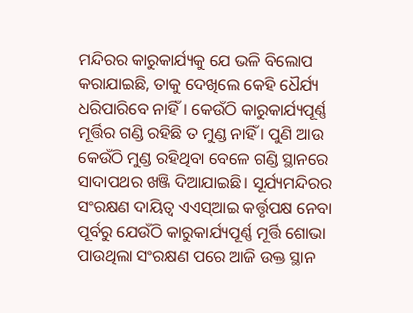ମନ୍ଦିରର କାରୁକାର୍ଯ୍ୟକୁ ଯେ ଭଳି ବିଲୋପ କରାଯାଇଛି, ତାକୁ ଦେଖିଲେ କେହି ଧୈର୍ଯ୍ୟ ଧରିପାରି‌ବେ ନାହିଁ। କେଉଁଠି କାରୁକାର୍ଯ୍ୟପୂର୍ଣ୍ଣ ମୂର୍ତ୍ତିର ଗଣ୍ଡି ରହିଛି ତ ମୁଣ୍ଡ ନାହିଁ । ପୁଣି ଆଉ କେଉଁଠି ମୁଣ୍ଡ ରହିଥିବା ବେଳେ ଗଣ୍ଡି ସ୍ଥାନରେ ସାଦାପଥର ଖଞ୍ଜି ଦିଆଯାଇଛି। ସୂର୍ଯ୍ୟମନ୍ଦିରର ସଂରକ୍ଷଣ ଦାୟିତ୍ବ ଏଏସ୍‌ଆଇ କର୍ତ୍ତୃପକ୍ଷ ନେବା ପୂର୍ବରୁ ଯେଉଁଠି କାରୁକାର୍ଯ୍ୟପୂର୍ଣ୍ଣ ମୂର୍ତ୍ତି ଶୋଭା ପାଉଥିଲା ସଂରକ୍ଷଣ ପରେ ଆଜି ଉକ୍ତ ସ୍ଥାନ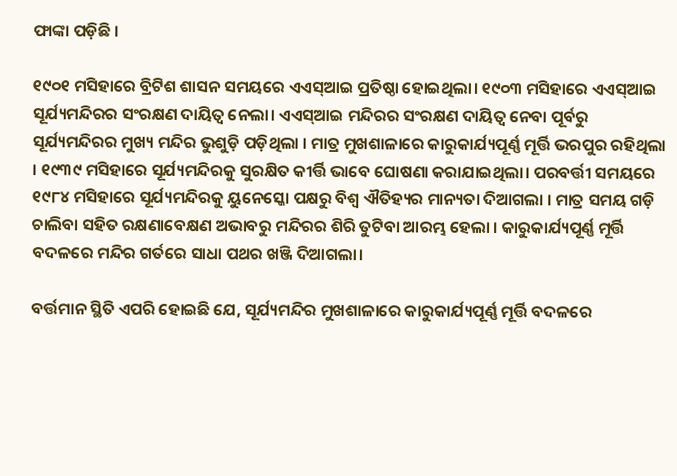ଫାଙ୍କା ପଡ଼ିଛି ।

୧୯୦୧ ମସିହାରେ ବ୍ରିଟିଶ ଶାସନ ସମୟରେ ଏଏସ୍‌ଆଇ ପ୍ରତିଷ୍ଠା ହୋଇଥିଲା। ୧୯୦୩ ମସିହାରେ ଏଏସ୍‌ଆଇ ସୂର୍ଯ୍ୟମନ୍ଦିରର ସଂରକ୍ଷଣ ଦାୟିତ୍ବ ନେଲା। ଏଏସ୍‌ଆଇ ମନ୍ଦିରର ସଂରକ୍ଷଣ ଦାୟିତ୍ବ ନେବା ପୂର୍ବରୁ ସୂର୍ଯ୍ୟମନ୍ଦିରର ମୁଖ୍ୟ ମନ୍ଦିର ଭୁଶୁଡ଼ି ପଡ଼ିଥିଲା । ମାତ୍ର ମୁଖଶାଳାରେ କାରୁକାର୍ଯ୍ୟପୂର୍ଣ୍ଣ ମୂର୍ତ୍ତି ଭରପୁର ରହିଥିଲା । ୧୯୩୯ ମସିହାରେ ସୂର୍ଯ୍ୟମନ୍ଦିରକୁ ସୁରକ୍ଷିତ କୀର୍ତ୍ତି ଭାବେ ଘୋଷଣା କରାଯାଇଥିଲା। ପରବର୍ତ୍ତୀ ସମୟରେ ୧୯୮୪ ମସିହାରେ ସୂର୍ଯ୍ୟମନ୍ଦିରକୁ ୟୁନେସ୍କୋ ପକ୍ଷରୁ ବିଶ୍ବ ଐତିହ୍ୟର ମାନ୍ୟତା ଦିଆଗଲା । ମାତ୍ର ସମୟ ଗଡ଼ି ଚାଲିବା ସହିତ ରକ୍ଷଣାବେକ୍ଷଣ ଅଭାବରୁ ମନ୍ଦିରର ଶିରି ତୁଟିବା ଆରମ୍ଭ ହେଲା । କାରୁକାର୍ଯ୍ୟପୂର୍ଣ୍ଣ ମୂର୍ତ୍ତି ବଦଳରେ ମନ୍ଦିର ଗର୍ତରେ ସାଧା ପଥର ଖଞ୍ଜି ଦିଆଗଲା।

ବର୍ତ୍ତମାନ ସ୍ଥିତି ଏପରି ହୋଇଛି ଯେ, ସୂର୍ଯ୍ୟମନ୍ଦିର ମୁଖଶାଳାରେ କାରୁକାର୍ଯ୍ୟପୂର୍ଣ୍ଣ ମୂର୍ତ୍ତି ବଦଳରେ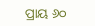ପ୍ରାୟ ୬୦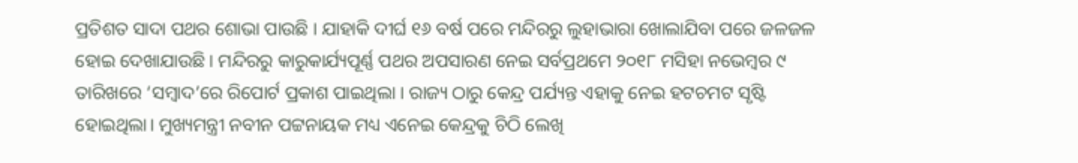ପ୍ରତିଶତ ସାଦା ପଥର ଶୋଭା ପାଉଛି । ଯାହାକି ଦୀର୍ଘ ୧୬ ବର୍ଷ ପରେ ମନ୍ଦିରରୁ ଲୁହାଭାରା ଖୋଲାଯିବା ପରେ ଜଳଜଳ ହୋଇ ଦେଖାଯାଉଛି । ମନ୍ଦିରରୁ କାରୁକାର୍ଯ୍ୟପୂର୍ଣ୍ଣ ପଥର ଅପସାରଣ ନେଇ ସର୍ବପ୍ରଥମେ ୨୦୧୮ ମସିହା ନଭେମ୍ବର ୯ ତାରିଖରେ ‘ସମ୍ବାଦ’ରେ ରିପୋର୍ଟ ପ୍ରକାଶ ପାଇଥିଲା । ରାଜ୍ୟ ଠାରୁ କେନ୍ଦ୍ର ପର୍ଯ୍ୟନ୍ତ ଏହାକୁ ନେଇ ହଟଚମଟ ସୃଷ୍ଟି ହୋଇଥିଲା। ମୁଖ୍ୟମନ୍ତ୍ରୀ ନବୀନ ପଟ୍ଟନାୟକ ମଧ୍ୟ ଏନେଇ କେନ୍ଦ୍ରକୁ ଚିଠି ଲେଖି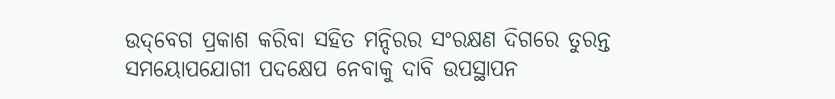ଉଦ୍‌ବେଗ ପ୍ରକାଶ କରିବା ସହିତ ମନ୍ଦିରର ସଂରକ୍ଷଣ ଦିଗରେ ତୁରନ୍ତ ସମୟୋପଯୋଗୀ ପଦକ୍ଷେପ ନେବାକୁ ଦାବି ଉପସ୍ଥାପନ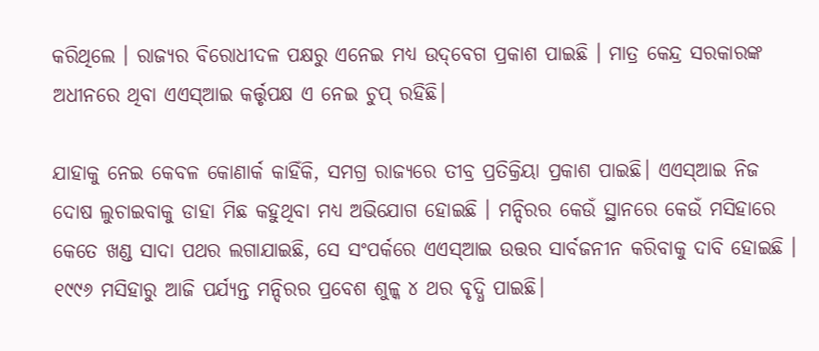କରିଥିଲେ । ରାଜ୍ୟର ବିରୋଧୀଦଳ ପକ୍ଷରୁ ଏନେଇ ମଧ୍ୟ ଉଦ୍‌ବେଗ ପ୍ରକାଶ ପାଇଛି । ମାତ୍ର କେନ୍ଦ୍ର ସରକାରଙ୍କ ଅଧୀନରେ ଥିବା ଏଏସ୍‌ଆଇ କର୍ତ୍ତୃପକ୍ଷ ଏ ନେଇ ଚୁପ୍‌ ରହିଛି।

ଯାହାକୁ ନେଇ କେବଳ କୋଣାର୍କ କାହିଁକି, ସମଗ୍ର ରାଜ୍ୟରେ ତୀବ୍ର ପ୍ରତିକ୍ରିୟା ପ୍ରକାଶ ପାଇଛି। ଏଏସ୍‌ଆଇ ନିଜ ଦୋଷ ଲୁଚାଇବାକୁ ଡାହା ମିଛ କହୁଥିବା ମଧ୍ୟ ଅଭିଯୋଗ ହୋଇଛି । ମନ୍ଦିରର କେଉଁ ସ୍ଥାନରେ କେଉଁ ମସିହାରେ କେତେ ଖଣ୍ଡ ସାଦା ପଥର ଲଗାଯାଇଛି, ସେ ସଂପର୍କରେ ଏଏସ୍‌ଆଇ ଉତ୍ତର ସାର୍ବଜନୀନ କରିବାକୁ ଦାବି ହୋଇଛି । ୧୯୯୬ ମସିହାରୁ ଆଜି ପର୍ଯ୍ୟନ୍ତ ମନ୍ଦିରର ପ୍ରବେଶ ଶୁଳ୍କ ୪ ଥର ବୃଦ୍ଧି ପାଇଛି।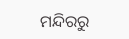ମନ୍ଦିରରୁ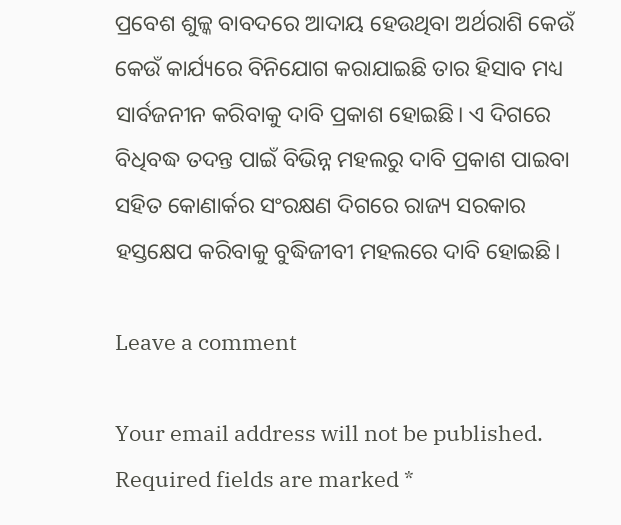ପ୍ରବେଶ ଶୁଳ୍କ ବାବଦରେ ଆଦାୟ ହେଉଥିବା ଅର୍ଥରାଶି କେଉଁ କେଉଁ କାର୍ଯ୍ୟରେ ବିନିଯୋଗ କରାଯାଇଛି ‌ତାର ହିସାବ ମଧ୍ୟ ସାର୍ବଜନୀନ କରିବାକୁ ଦାବି ପ୍ରକାଶ ହୋଇଛି। ଏ ଦିଗରେ ବିଧିବଦ୍ଧ ତଦନ୍ତ ପାଇଁ ବିଭିନ୍ନ ମହଲରୁ ଦାବି ପ୍ରକାଶ ପାଇବା ସହିତ କୋଣାର୍କର ସଂରକ୍ଷଣ ଦିଗରେ ରାଜ୍ୟ ସରକାର ହସ୍ତକ୍ଷେପ କରିବାକୁ ବୁଦ୍ଧିଜୀବୀ ମହଲରେ ଦାବି ହୋଇଛି।

Leave a comment

Your email address will not be published. Required fields are marked *